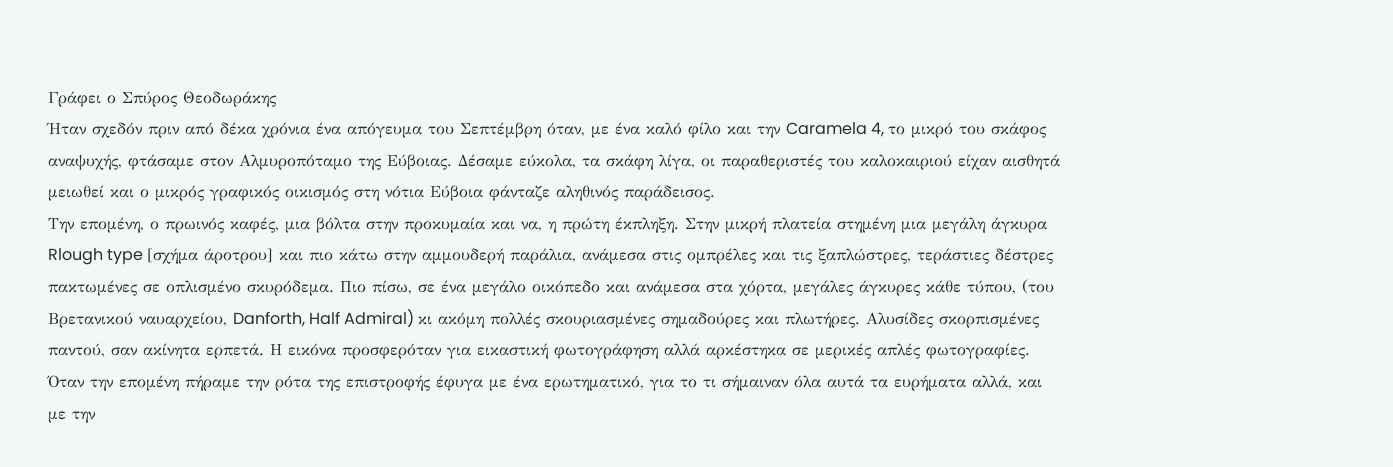Γράφει ο Σπύρος Θεοδωράκης
Ήταν σχεδόν πριν από δέκα χρόνια ένα απόγευμα του Σεπτέμβρη όταν, με ένα καλό φίλο και την Caramela 4, το μικρό του σκάφος αναψυχής, φτάσαμε στον Αλμυροπόταμο της Εύβοιας. Δέσαμε εύκολα, τα σκάφη λίγα, οι παραθεριστές του καλοκαιριού είχαν αισθητά μειωθεί και ο μικρός γραφικός οικισμός στη νότια Εύβοια φάνταζε αληθινός παράδεισος.
Την επομένη, ο πρωινός καφές, μια βόλτα στην προκυμαία και να, η πρώτη έκπληξη. Στην μικρή πλατεία στημένη μια μεγάλη άγκυρα Rlough type [σχήμα άροτρου] και πιο κάτω στην αμμουδερή παράλια, ανάμεσα στις ομπρέλες και τις ξαπλώστρες, τεράστιες δέστρες πακτωμένες σε οπλισμένο σκυρόδεμα. Πιο πίσω, σε ένα μεγάλο οικόπεδο και ανάμεσα στα χόρτα, μεγάλες άγκυρες κάθε τύπου, (του Βρετανικού ναυαρχείου, Danforth, Half Admiral) κι ακόμη πολλές σκουριασμένες σημαδούρες και πλωτήρες. Αλυσίδες σκορπισμένες παντού, σαν ακίνητα ερπετά. Η εικόνα προσφερόταν για εικαστική φωτογράφηση αλλά αρκέστηκα σε μερικές απλές φωτογραφίες.
Όταν την επομένη πήραμε την ρότα της επιστροφής έφυγα με ένα ερωτηματικό, για το τι σήμαιναν όλα αυτά τα ευρήματα αλλά, και με την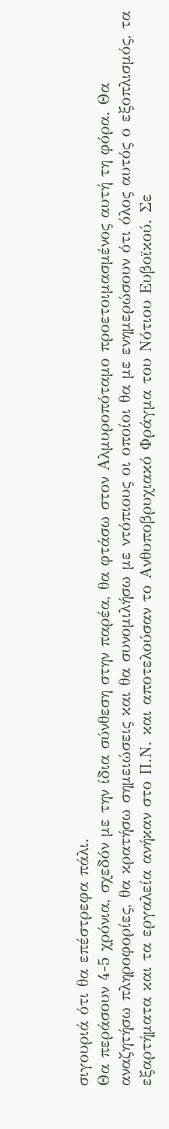σιγουριά ότι θα επέστρεφα πάλι.
Θα περάσουν 4-5 χρόνια, σχεδόν με την ίδια σύνθεση στην παρέα, θα φτάσω στον Αλμυροπόταμο προετοιμασμένος αυτή τη φόρα. Θα αναζητήσω πληροφορίες, θα κρατήσω σημειώσεις και θα συνομιλήσω με ντόπιους οι οποίοι θα με ενημερώσουν ότι όλος αυτός ο εξοπλισμός, τα εξαρτήματα και τα εργαλεία ανήκαν στο Π.Ν. και αποτελούσαν το Ανθυποβρυχιακό Φράγμα του Νότιου Ευβοϊκού. Σε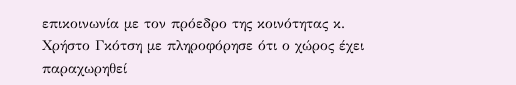επικοινωνία με τον πρόεδρο της κοινότητας κ. Χρήστο Γκότση με πληροφόρησε ότι ο χώρος έχει παραχωρηθεί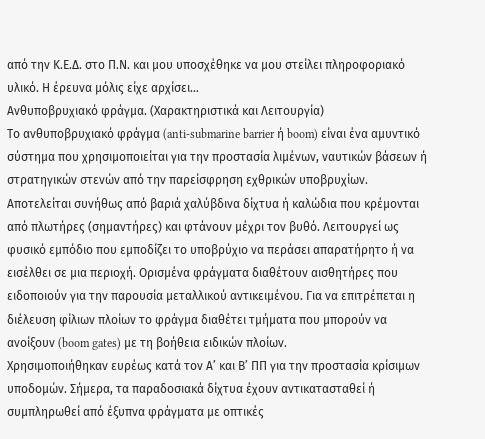από την Κ.Ε.Δ. στο Π.Ν. και μου υποσχέθηκε να μου στείλει πληροφοριακό υλικό. Η έρευνα μόλις είχε αρχίσει…
Ανθυποβρυχιακό φράγμα. (Χαρακτηριστικά και Λειτουργία)
Το ανθυποβρυχιακό φράγμα (anti-submarine barrier ή boom) είναι ένα αμυντικό σύστημα που χρησιμοποιείται για την προστασία λιμένων, ναυτικών βάσεων ή στρατηγικών στενών από την παρείσφρηση εχθρικών υποβρυχίων.
Αποτελείται συνήθως από βαριά χαλύβδινα δίχτυα ή καλώδια που κρέμονται από πλωτήρες (σημαντήρες) και φτάνουν μέχρι τον βυθό. Λειτουργεί ως φυσικό εμπόδιο που εμποδίζει το υποβρύχιο να περάσει απαρατήρητο ή να εισέλθει σε μια περιοχή. Ορισμένα φράγματα διαθέτουν αισθητήρες που ειδοποιούν για την παρουσία μεταλλικού αντικειμένου. Για να επιτρέπεται η διέλευση φίλιων πλοίων το φράγμα διαθέτει τμήματα που μπορούν να ανοίξουν (boom gates) με τη βοήθεια ειδικών πλοίων.
Χρησιμοποιήθηκαν ευρέως κατά τον Α’ και Β’ ΠΠ για την προστασία κρίσιμων υποδομών. Σήμερα, τα παραδοσιακά δίχτυα έχουν αντικατασταθεί ή συμπληρωθεί από έξυπνα φράγματα με οπτικές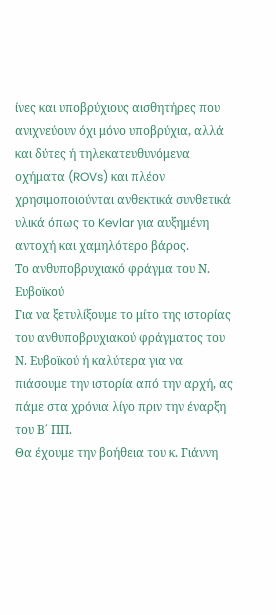ίνες και υποβρύχιους αισθητήρες που ανιχνεύουν όχι μόνο υποβρύχια, αλλά και δύτες ή τηλεκατευθυνόμενα οχήματα (ROVs) και πλέον χρησιμοποιούνται ανθεκτικά συνθετικά υλικά όπως το Kevlar για αυξημένη αντοχή και χαμηλότερο βάρος.
Το ανθυποβρυχιακό φράγμα του Ν. Ευβοϊκού
Για να ξετυλίξουμε το μίτο της ιστορίας του ανθυποβρυχιακού φράγματος του Ν. Ευβοϊκού ή καλύτερα για να πιάσουμε την ιστορία από την αρχή, ας πάμε στα χρόνια λίγο πριν την έναρξη του Β΄ ΠΠ.
Θα έχουμε την βοήθεια του κ. Γιάννη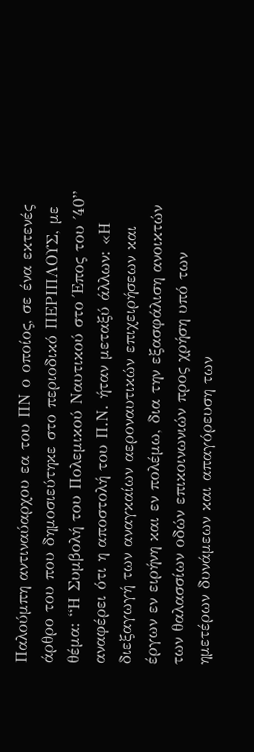Παλούμπη αντιναύαρχου εα του ΠΝ ο οποίος, σε ένα εκτενές άρθρο του που δημοσιεύτηκε στο περιοδικό ΠΕΡΙΠΛΟΥΣ, με θέμα: “Η Συμβολή του Πολεμικού Ναυτικού στο Έπος του ΄40” αναφέρει ότι η αποστολή του Π.Ν. ήταν μεταξύ άλλων: «Η διεξαγωγή των αναγκαίων αεροναυτικών επιχειρήσεων και έργων εν ειρήνη και εν πολέμω, δια την εξασφάλιση ανοικτών των θαλασσίων οδών επικοινωνιών προς χρήση υπό των ημετέρων δυνάμεων και απαγόρευση των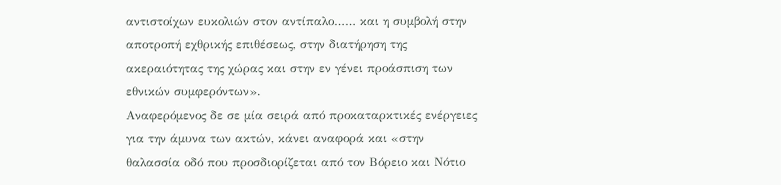αντιστοίχων ευκολιών στον αντίπαλο…… και η συμβολή στην αποτροπή εχθρικής επιθέσεως, στην διατήρηση της ακεραιότητας της χώρας και στην εν γένει προάσπιση των εθνικών συμφερόντων».
Αναφερόμενος δε σε μία σειρά από προκαταρκτικές ενέργειες για την άμυνα των ακτών, κάνει αναφορά και «στην θαλασσία οδό που προσδιορίζεται από τον Βόρειο και Νότιο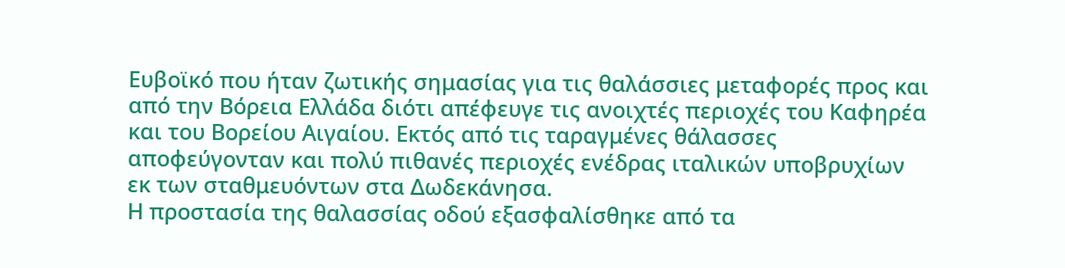Ευβοϊκό που ήταν ζωτικής σημασίας για τις θαλάσσιες μεταφορές προς και από την Βόρεια Ελλάδα διότι απέφευγε τις ανοιχτές περιοχές του Καφηρέα και του Βορείου Αιγαίου. Εκτός από τις ταραγμένες θάλασσες αποφεύγονταν και πολύ πιθανές περιοχές ενέδρας ιταλικών υποβρυχίων εκ των σταθμευόντων στα Δωδεκάνησα.
Η προστασία της θαλασσίας οδού εξασφαλίσθηκε από τα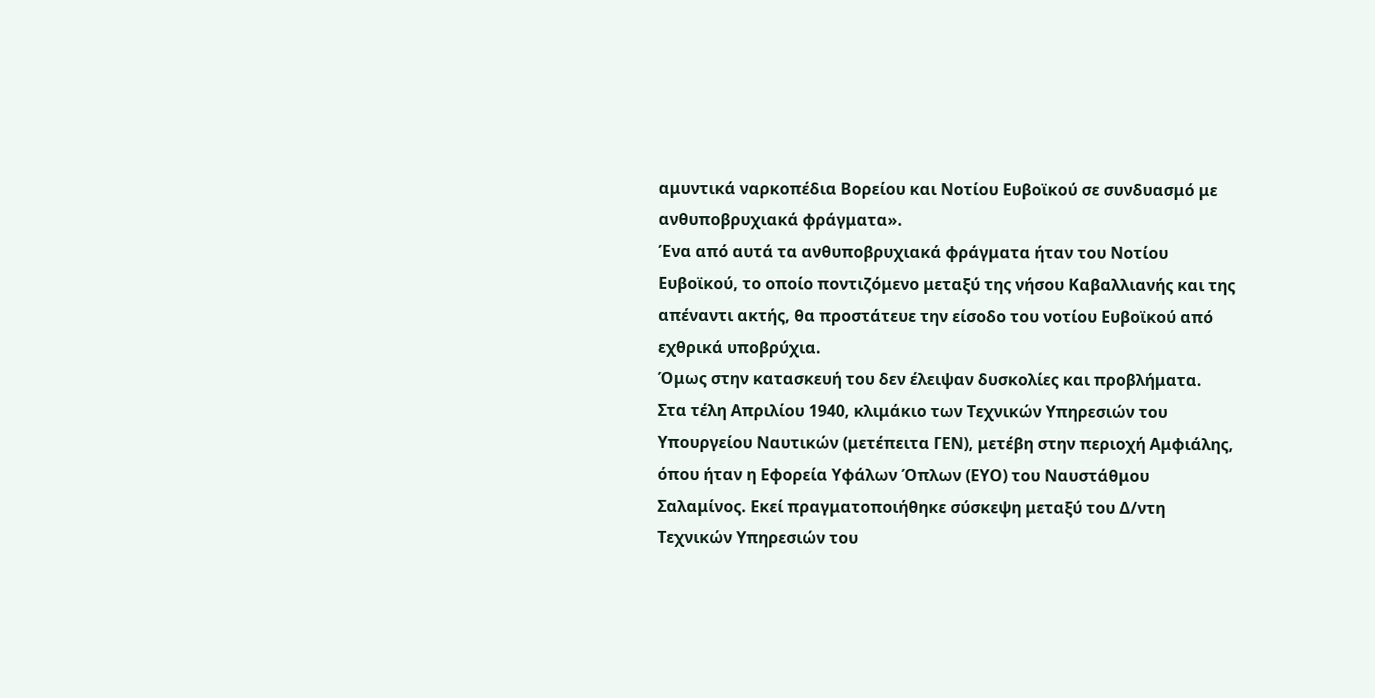αμυντικά ναρκοπέδια Βορείου και Νοτίου Ευβοϊκού σε συνδυασμό με ανθυποβρυχιακά φράγματα».
Ένα από αυτά τα ανθυποβρυχιακά φράγματα ήταν του Νοτίου Ευβοϊκού, το οποίο ποντιζόμενο μεταξύ της νήσου Καβαλλιανής και της απέναντι ακτής, θα προστάτευε την είσοδο του νοτίου Ευβοϊκού από εχθρικά υποβρύχια.
Όμως στην κατασκευή του δεν έλειψαν δυσκολίες και προβλήματα.
Στα τέλη Απριλίου 1940, κλιμάκιο των Τεχνικών Υπηρεσιών του Υπουργείου Ναυτικών (μετέπειτα ΓΕΝ), μετέβη στην περιοχή Αμφιάλης, όπου ήταν η Εφορεία Υφάλων Όπλων (ΕΥΟ) του Ναυστάθμου Σαλαμίνος. Εκεί πραγματοποιήθηκε σύσκεψη μεταξύ του Δ/ντη Τεχνικών Υπηρεσιών του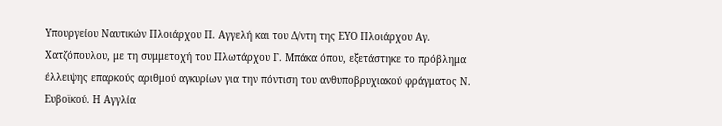Υπουργείου Ναυτικών Πλοιάρχου Π. Αγγελή και του Δ/ντη της ΕΥΟ Πλοιάρχου Αγ. Χατζόπουλου, με τη συμμετοχή του Πλωτάρχου Γ. Μπάκα όπου, εξετάστηκε το πρόβλημα έλλειψης επαρκούς αριθμού αγκυρίων για την πόντιση του ανθυποβρυχιακού φράγματος Ν. Ευβοϊκού. Η Αγγλία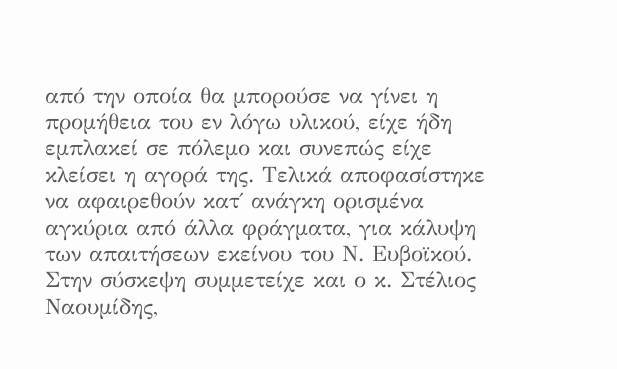από την οποία θα μπορούσε να γίνει η προμήθεια του εν λόγω υλικού, είχε ήδη εμπλακεί σε πόλεμο και συνεπώς είχε κλείσει η αγορά της. Τελικά αποφασίστηκε να αφαιρεθούν κατ΄ ανάγκη ορισμένα αγκύρια από άλλα φράγματα, για κάλυψη των απαιτήσεων εκείνου του Ν. Ευβοϊκού.
Στην σύσκεψη συμμετείχε και ο κ. Στέλιος Ναουμίδης,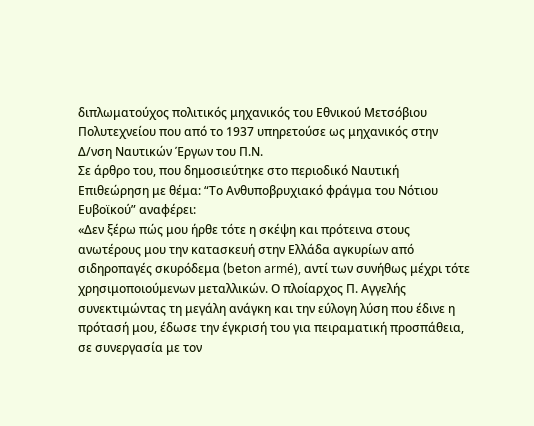διπλωματούχος πολιτικός μηχανικός του Εθνικού Μετσόβιου Πολυτεχνείου που από το 1937 υπηρετούσε ως μηχανικός στην Δ/νση Ναυτικών Έργων του Π.Ν.
Σε άρθρο του, που δημοσιεύτηκε στο περιοδικό Ναυτική Επιθεώρηση με θέμα: “Το Ανθυποβρυχιακό φράγμα του Νότιου Ευβοϊκού” αναφέρει:
«Δεν ξέρω πώς μου ήρθε τότε η σκέψη και πρότεινα στους ανωτέρους μου την κατασκευή στην Ελλάδα αγκυρίων από σιδηροπαγές σκυρόδεμα (beton armé), αντί των συνήθως μέχρι τότε χρησιμοποιούμενων μεταλλικών. Ο πλοίαρχος Π. Αγγελής συνεκτιμώντας τη μεγάλη ανάγκη και την εύλογη λύση που έδινε η πρότασή μου, έδωσε την έγκρισή του για πειραματική προσπάθεια, σε συνεργασία με τον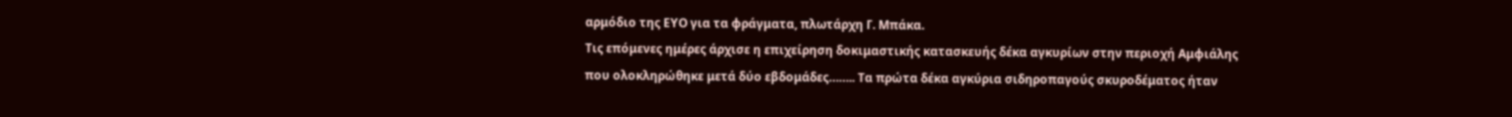αρμόδιο της ΕΥΟ για τα φράγματα, πλωτάρχη Γ. Μπάκα.
Τις επόμενες ημέρες άρχισε η επιχείρηση δοκιμαστικής κατασκευής δέκα αγκυρίων στην περιοχή Αμφιάλης που ολοκληρώθηκε μετά δύο εβδομάδες…….. Τα πρώτα δέκα αγκύρια σιδηροπαγούς σκυροδέματος ήταν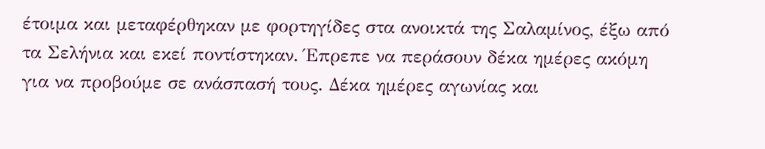έτοιμα και μεταφέρθηκαν με φορτηγίδες στα ανοικτά της Σαλαμίνος, έξω από τα Σελήνια και εκεί ποντίστηκαν. Έπρεπε να περάσουν δέκα ημέρες ακόμη για να προβούμε σε ανάσπασή τους. Δέκα ημέρες αγωνίας και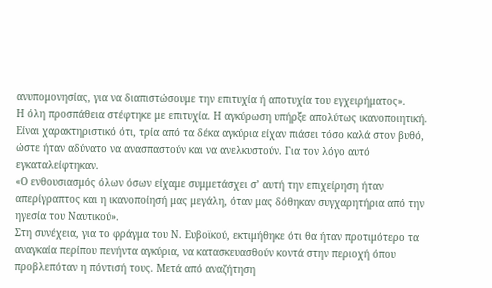ανυπομονησίας, για να διαπιστώσουμε την επιτυχία ή αποτυχία του εγχειρήματος».
Η όλη προσπάθεια στέφτηκε με επιτυχία. Η αγκύρωση υπήρξε απολύτως ικανοποιητική. Είναι χαρακτηριστικό ότι, τρία από τα δέκα αγκύρια είχαν πιάσει τόσο καλά στον βυθό, ώστε ήταν αδύνατο να ανασπαστούν και να ανελκυστούν. Για τον λόγο αυτό εγκαταλείφτηκαν.
«Ο ενθουσιασμός όλων όσων είχαμε συμμετάσχει σ’ αυτή την επιχείρηση ήταν απερίγραπτος και η ικανοποίησή μας μεγάλη, όταν μας δόθηκαν συγχαρητήρια από την ηγεσία του Ναυτικού».
Στη συνέχεια, για το φράγμα του Ν. Ευβοϊκού, εκτιμήθηκε ότι θα ήταν προτιμότερο τα αναγκαία περίπου πενήντα αγκύρια, να κατασκευασθούν κοντά στην περιοχή όπου προβλεπόταν η πόντισή τους. Μετά από αναζήτηση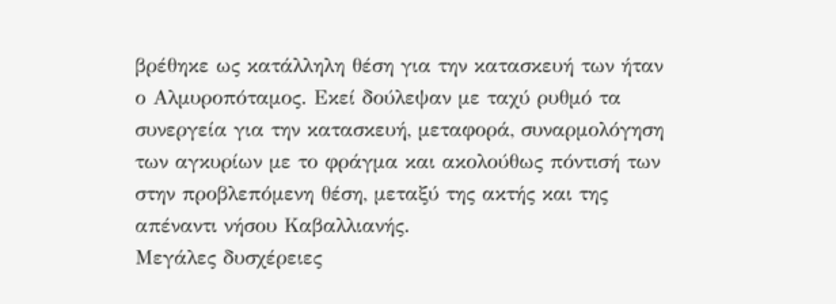βρέθηκε ως κατάλληλη θέση για την κατασκευή των ήταν ο Αλμυροπόταμος. Εκεί δούλεψαν με ταχύ ρυθμό τα συνεργεία για την κατασκευή, μεταφορά, συναρμολόγηση των αγκυρίων με το φράγμα και ακολούθως πόντισή των στην προβλεπόμενη θέση, μεταξύ της ακτής και της απέναντι νήσου Καβαλλιανής.
Μεγάλες δυσχέρειες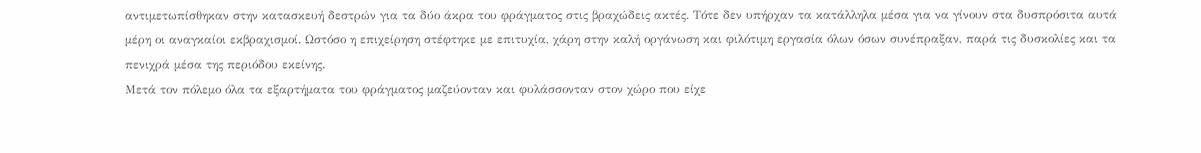αντιμετωπίσθηκαν στην κατασκευή δεστρών για τα δύο άκρα του φράγματος στις βραχώδεις ακτές. Τότε δεν υπήρχαν τα κατάλληλα μέσα για να γίνουν στα δυσπρόσιτα αυτά μέρη οι αναγκαίοι εκβραχισμοί. Ωστόσο η επιχείρηση στέφτηκε με επιτυχία, χάρη στην καλή οργάνωση και φιλότιμη εργασία όλων όσων συνέπραξαν, παρά τις δυσκολίες και τα πενιχρά μέσα της περιόδου εκείνης.
Μετά τον πόλεμο όλα τα εξαρτήματα του φράγματος μαζεύονταν και φυλάσσονταν στον χώρο που είχε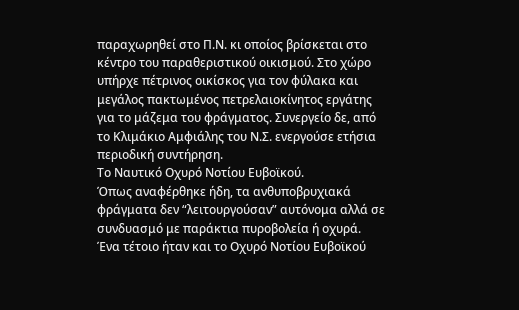παραχωρηθεί στο Π.Ν. κι οποίος βρίσκεται στο κέντρο του παραθεριστικού οικισμού. Στο χώρο υπήρχε πέτρινος οικίσκος για τον φύλακα και μεγάλος πακτωμένος πετρελαιοκίνητος εργάτης για το μάζεμα του φράγματος. Συνεργείο δε, από το Κλιμάκιο Αμφιάλης του Ν.Σ. ενεργούσε ετήσια περιοδική συντήρηση.
Το Ναυτικό Οχυρό Νοτίου Ευβοϊκού.
Όπως αναφέρθηκε ήδη, τα ανθυποβρυχιακά φράγματα δεν “λειτουργούσαν” αυτόνομα αλλά σε συνδυασμό με παράκτια πυροβολεία ή οχυρά.
Ένα τέτοιο ήταν και το Οχυρό Νοτίου Ευβοϊκού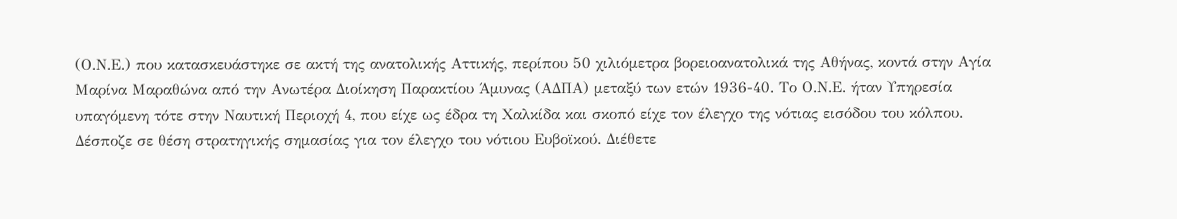(Ο.Ν.Ε.) που κατασκευάστηκε σε ακτή της ανατολικής Αττικής, περίπου 50 χιλιόμετρα βορειοανατολικά της Αθήνας, κοντά στην Αγία Μαρίνα Μαραθώνα από την Ανωτέρα Διοίκηση Παρακτίου Άμυνας (ΑΔΠΑ) μεταξύ των ετών 1936-40. Το Ο.Ν.Ε. ήταν Υπηρεσία υπαγόμενη τότε στην Ναυτική Περιοχή 4, που είχε ως έδρα τη Χαλκίδα και σκοπό είχε τον έλεγχο της νότιας εισόδου του κόλπου.
Δέσποζε σε θέση στρατηγικής σημασίας για τον έλεγχο του νότιου Ευβοϊκού. Διέθετε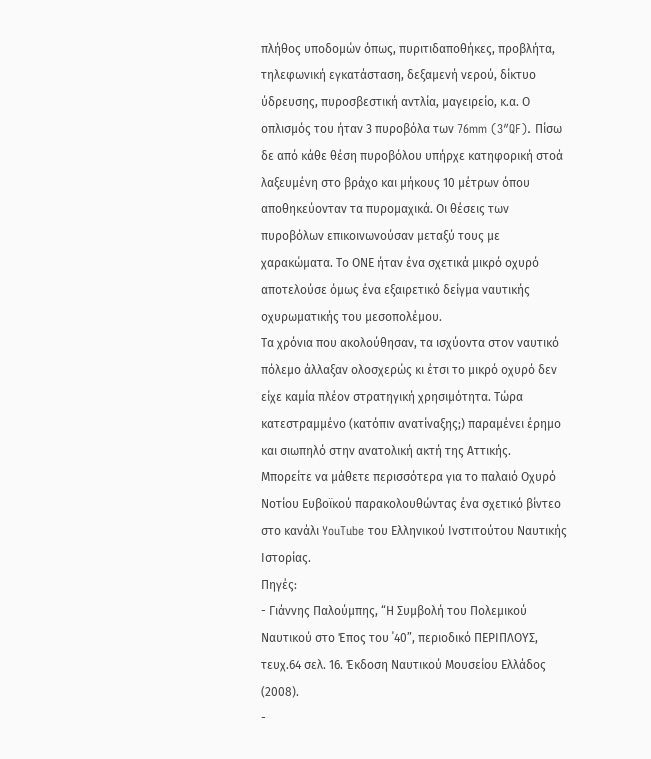πλήθος υποδομών όπως, πυριτιδαποθήκες, προβλήτα, τηλεφωνική εγκατάσταση, δεξαμενή νερού, δίκτυο ύδρευσης, πυροσβεστική αντλία, μαγειρείο, κ.α. Ο οπλισμός του ήταν 3 πυροβόλα των 76mm (3″QF). Πίσω δε από κάθε θέση πυροβόλου υπήρχε κατηφορική στοά λαξευμένη στο βράχο και μήκους 10 μέτρων όπου αποθηκεύονταν τα πυρομαχικά. Οι θέσεις των πυροβόλων επικοινωνούσαν μεταξύ τους με χαρακώματα. Το ΟΝΕ ήταν ένα σχετικά μικρό οχυρό αποτελούσε όμως ένα εξαιρετικό δείγμα ναυτικής οχυρωματικής του μεσοπολέμου.
Τα χρόνια που ακολούθησαν, τα ισχύοντα στον ναυτικό πόλεμο άλλαξαν ολοσχερώς κι έτσι το μικρό οχυρό δεν είχε καμία πλέον στρατηγική χρησιμότητα. Τώρα κατεστραμμένο (κατόπιν ανατίναξης;) παραμένει έρημο και σιωπηλό στην ανατολική ακτή της Αττικής.
Μπορείτε να μάθετε περισσότερα για το παλαιό Οχυρό Νοτίου Ευβοϊκού παρακολουθώντας ένα σχετικό βίντεο στο κανάλι YouTube του Ελληνικού Ινστιτούτου Ναυτικής Ιστορίας.
Πηγές:
- Γιάννης Παλούμπης, “Η Συμβολή του Πολεμικού Ναυτικού στο Έπος του ΄40”, περιοδικό ΠΕΡΙΠΛΟΥΣ, τευχ.64 σελ. 16. Έκδοση Ναυτικού Μουσείου Ελλάδος (2008).
-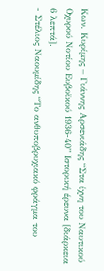Κων. Κυρίμης – Γιάννης Αρσενιάδης “Στα ίχνη του Ναυτικού Οχυρού Νοτίου Ευβοϊκού 1936-40” Ιστορική έρευνα [διάρκεια 6 λεπτά].
- Στέλιος Ναουμίδης “Το ανθυποβρυχιακό φράγμα του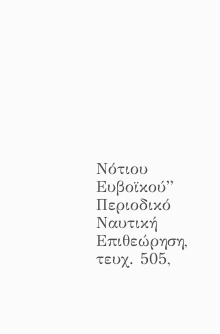Νότιου Ευβοϊκού” Περιοδικό Ναυτική Επιθεώρηση, τευχ. 505,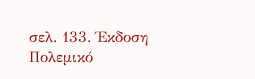σελ. 133. Έκδοση Πολεμικό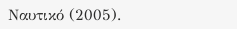Ναυτικό (2005).